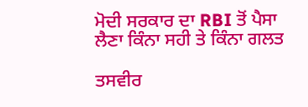ਮੋਦੀ ਸਰਕਾਰ ਦਾ RBI ਤੋਂ ਪੈਸਾ ਲੈਣਾ ਕਿੰਨਾ ਸਹੀ ਤੇ ਕਿੰਨਾ ਗਲਤ

ਤਸਵੀਰ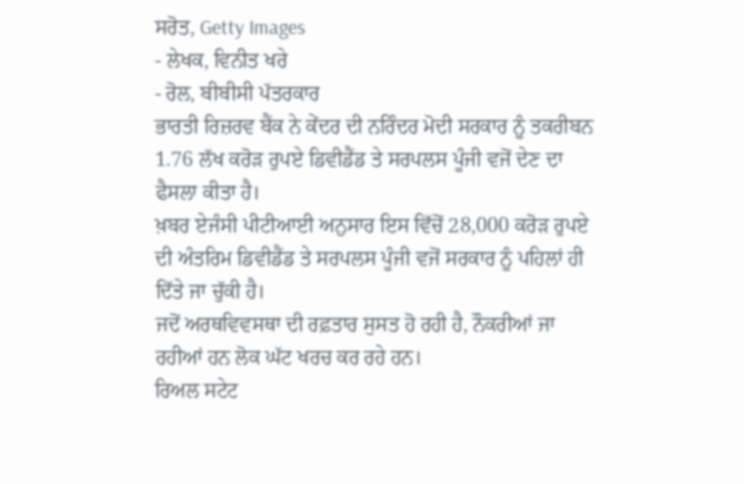ਸਰੋਤ, Getty Images
- ਲੇਖਕ, ਵਿਨੀਤ ਖਰੇ
- ਰੋਲ, ਬੀਬੀਸੀ ਪੱਤਰਕਾਰ
ਭਾਰਤੀ ਰਿਜ਼ਰਵ ਬੈਂਕ ਨੇ ਕੇਂਦਰ ਦੀ ਨਰਿੰਦਰ ਮੋਦੀ ਸਰਕਾਰ ਨੂੰ ਤਕਰੀਬਨ 1.76 ਲੱਖ ਕਰੋੜ ਰੁਪਏ ਡਿਵੀਡੈਂਡ ਤੇ ਸਰਪਲਸ ਪੂੰਜੀ ਵਜੋਂ ਦੇਣ ਦਾ ਫੈਸਲਾ ਕੀਤਾ ਹੈ।
ਖ਼ਬਰ ਏਜੰਸੀ ਪੀਟੀਆਈ ਅਨੁਸਾਰ ਇਸ ਵਿੱਚੋਂ 28,000 ਕਰੋੜ ਰੁਪਏ ਦੀ ਅੰਤਰਿਮ ਡਿਵੀਡੈਂਡ ਤੇ ਸਰਪਲਸ ਪੂੰਜੀ ਵਜੋਂ ਸਰਕਾਰ ਨੂੰ ਪਹਿਲਾਂ ਹੀ ਦਿੱਤੇ ਜਾ ਚੁੱਕੀ ਹੈ।
ਜਦੋਂ ਅਰਥਵਿਵਸਥਾ ਦੀ ਰਫ਼ਤਾਰ ਸੁਸਤ ਹੋ ਰਹੀ ਹੈ, ਨੌਕਰੀਆਂ ਜਾ ਰਹੀਆਂ ਹਨ ਲੋਕ ਘੱਟ ਖਰਚ ਕਰ ਰਹੇ ਹਨ।
ਰਿਅਲ ਸਟੇਟ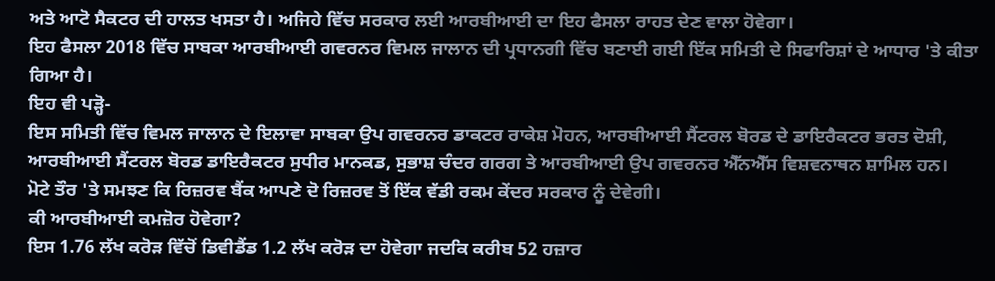ਅਤੇ ਆਟੋ ਸੈਕਟਰ ਦੀ ਹਾਲਤ ਖਸਤਾ ਹੈ। ਅਜਿਹੇ ਵਿੱਚ ਸਰਕਾਰ ਲਈ ਆਰਬੀਆਈ ਦਾ ਇਹ ਫੈਸਲਾ ਰਾਹਤ ਦੇਣ ਵਾਲਾ ਹੋਵੇਗਾ।
ਇਹ ਫੈਸਲਾ 2018 ਵਿੱਚ ਸਾਬਕਾ ਆਰਬੀਆਈ ਗਵਰਨਰ ਵਿਮਲ ਜਾਲਾਨ ਦੀ ਪ੍ਰਧਾਨਗੀ ਵਿੱਚ ਬਣਾਈ ਗਈ ਇੱਕ ਸਮਿਤੀ ਦੇ ਸਿਫਾਰਿਸ਼ਾਂ ਦੇ ਆਧਾਰ 'ਤੇ ਕੀਤਾ ਗਿਆ ਹੈ।
ਇਹ ਵੀ ਪੜ੍ਹੋ-
ਇਸ ਸਮਿਤੀ ਵਿੱਚ ਵਿਮਲ ਜਾਲਾਨ ਦੇ ਇਲਾਵਾ ਸਾਬਕਾ ਉਪ ਗਵਰਨਰ ਡਾਕਟਰ ਰਾਕੇਸ਼ ਮੋਹਨ, ਆਰਬੀਆਈ ਸੈਂਟਰਲ ਬੋਰਡ ਦੇ ਡਾਇਰੈਕਟਰ ਭਰਤ ਦੋਸ਼ੀ, ਆਰਬੀਆਈ ਸੈਂਟਰਲ ਬੋਰਡ ਡਾਇਰੈਕਟਰ ਸੁਧੀਰ ਮਾਨਕਡ, ਸੁਭਾਸ਼ ਚੰਦਰ ਗਰਗ ਤੇ ਆਰਬੀਆਈ ਉਪ ਗਵਰਨਰ ਐੱਨਐੱਸ ਵਿਸ਼ਵਨਾਥਨ ਸ਼ਾਮਿਲ ਹਨ।
ਮੋਟੇ ਤੌਰ 'ਤੇ ਸਮਝਣ ਕਿ ਰਿਜ਼ਰਵ ਬੈਂਕ ਆਪਣੇ ਦੋ ਰਿਜ਼ਰਵ ਤੋਂ ਇੱਕ ਵੱਡੀ ਰਕਮ ਕੇਂਦਰ ਸਰਕਾਰ ਨੂੰ ਦੇਵੇਗੀ।
ਕੀ ਆਰਬੀਆਈ ਕਮਜ਼ੋਰ ਹੋਵੇਗਾ?
ਇਸ 1.76 ਲੱਖ ਕਰੋੜ ਵਿੱਚੋਂ ਡਿਵੀਡੈਂਡ 1.2 ਲੱਖ ਕਰੋੜ ਦਾ ਹੋਵੇਗਾ ਜਦਕਿ ਕਰੀਬ 52 ਹਜ਼ਾਰ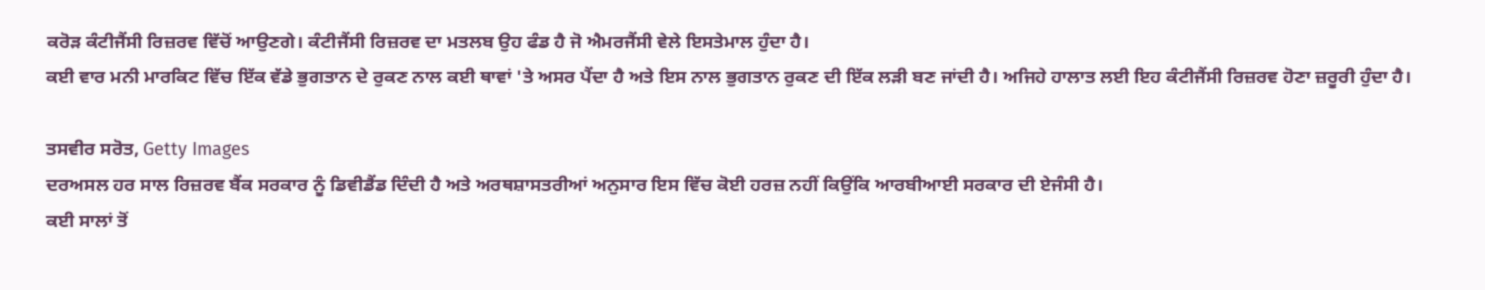ਕਰੋੜ ਕੰਟੀਜੈਂਸੀ ਰਿਜ਼ਰਵ ਵਿੱਚੋਂ ਆਉਣਗੇ। ਕੰਟੀਜੈਂਸੀ ਰਿਜ਼ਰਵ ਦਾ ਮਤਲਬ ਉਹ ਫੰਡ ਹੈ ਜੋ ਐਮਰਜੈਂਸੀ ਵੇਲੇ ਇਸਤੇਮਾਲ ਹੁੰਦਾ ਹੈ।
ਕਈ ਵਾਰ ਮਨੀ ਮਾਰਕਿਟ ਵਿੱਚ ਇੱਕ ਵੱਡੇ ਭੁਗਤਾਨ ਦੇ ਰੁਕਣ ਨਾਲ ਕਈ ਥਾਵਾਂ 'ਤੇ ਅਸਰ ਪੈਂਦਾ ਹੈ ਅਤੇ ਇਸ ਨਾਲ ਭੁਗਤਾਨ ਰੁਕਣ ਦੀ ਇੱਕ ਲੜੀ ਬਣ ਜਾਂਦੀ ਹੈ। ਅਜਿਹੇ ਹਾਲਾਤ ਲਈ ਇਹ ਕੰਟੀਜੈਂਸੀ ਰਿਜ਼ਰਵ ਹੋਣਾ ਜ਼ਰੂਰੀ ਹੁੰਦਾ ਹੈ।

ਤਸਵੀਰ ਸਰੋਤ, Getty Images
ਦਰਅਸਲ ਹਰ ਸਾਲ ਰਿਜ਼ਰਵ ਬੈਂਕ ਸਰਕਾਰ ਨੂੰ ਡਿਵੀਡੈਂਡ ਦਿੰਦੀ ਹੈ ਅਤੇ ਅਰਥਸ਼ਾਸਤਰੀਆਂ ਅਨੁਸਾਰ ਇਸ ਵਿੱਚ ਕੋਈ ਹਰਜ਼ ਨਹੀਂ ਕਿਉਂਕਿ ਆਰਬੀਆਈ ਸਰਕਾਰ ਦੀ ਏਜੰਸੀ ਹੈ।
ਕਈ ਸਾਲਾਂ ਤੋਂ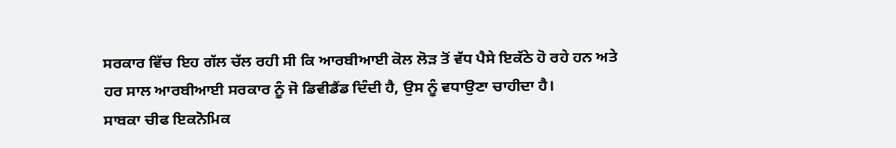ਸਰਕਾਰ ਵਿੱਚ ਇਹ ਗੱਲ ਚੱਲ ਰਹੀ ਸੀ ਕਿ ਆਰਬੀਆਈ ਕੋਲ ਲੋੜ ਤੋਂ ਵੱਧ ਪੈਸੇ ਇਕੱਠੇ ਹੋ ਰਹੇ ਹਨ ਅਤੇ ਹਰ ਸਾਲ ਆਰਬੀਆਈ ਸਰਕਾਰ ਨੂੰ ਜੋ ਡਿਵੀਡੈਂਡ ਦਿੰਦੀ ਹੈ, ਉਸ ਨੂੰ ਵਧਾਉਣਾ ਚਾਹੀਦਾ ਹੈ।
ਸਾਬਕਾ ਚੀਫ ਇਕਨੋਮਿਕ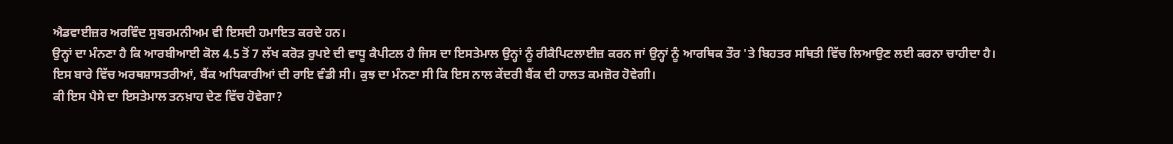ਐਡਵਾਈਜ਼ਰ ਅਰਵਿੰਦ ਸੁਬਰਮਨੀਅਮ ਵੀ ਇਸਦੀ ਹਮਾਇਤ ਕਰਦੇ ਹਨ।
ਉਨ੍ਹਾਂ ਦਾ ਮੰਨਣਾ ਹੈ ਕਿ ਆਰਬੀਆਈ ਕੋਲ 4.5 ਤੋਂ 7 ਲੱਖ ਕਰੋੜ ਰੁਪਏ ਦੀ ਵਾਧੂ ਕੈਪੀਟਲ ਹੈ ਜਿਸ ਦਾ ਇਸਤੇਮਾਲ ਉਨ੍ਹਾਂ ਨੂੰ ਰੀਕੈਪਿਟਲਾਈਜ਼ ਕਰਨ ਜਾਂ ਉਨ੍ਹਾਂ ਨੂੰ ਆਰਥਿਕ ਤੌਰ 'ਤੇ ਬਿਹਤਰ ਸਥਿਤੀ ਵਿੱਚ ਲਿਆਉਣ ਲਈ ਕਰਨਾ ਚਾਹੀਦਾ ਹੈ।
ਇਸ ਬਾਰੇ ਵਿੱਚ ਅਰਥਸ਼ਾਸਤਰੀਆਂ, ਬੈਂਕ ਅਧਿਕਾਰੀਆਂ ਦੀ ਰਾਇ ਵੰਡੀ ਸੀ। ਕੁਝ ਦਾ ਮੰਨਣਾ ਸੀ ਕਿ ਇਸ ਨਾਲ ਕੇਂਦਰੀ ਬੈਂਕ ਦੀ ਹਾਲਤ ਕਮਜ਼ੋਰ ਹੋਵੇਗੀ।
ਕੀ ਇਸ ਪੈਸੇ ਦਾ ਇਸਤੇਮਾਲ ਤਨਖ਼ਾਹ ਦੇਣ ਵਿੱਚ ਹੋਵੇਗਾ?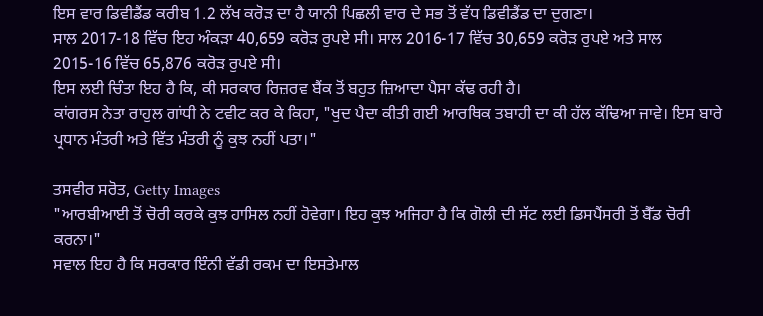ਇਸ ਵਾਰ ਡਿਵੀਡੈਂਡ ਕਰੀਬ 1.2 ਲੱਖ ਕਰੋੜ ਦਾ ਹੈ ਯਾਨੀ ਪਿਛਲੀ ਵਾਰ ਦੇ ਸਭ ਤੋਂ ਵੱਧ ਡਿਵੀਡੈਂਡ ਦਾ ਦੁਗਣਾ।
ਸਾਲ 2017-18 ਵਿੱਚ ਇਹ ਅੰਕੜਾ 40,659 ਕਰੋੜ ਰੁਪਏ ਸੀ। ਸਾਲ 2016-17 ਵਿੱਚ 30,659 ਕਰੋੜ ਰੁਪਏ ਅਤੇ ਸਾਲ 2015-16 ਵਿੱਚ 65,876 ਕਰੋੜ ਰੁਪਏ ਸੀ।
ਇਸ ਲਈ ਚਿੰਤਾ ਇਹ ਹੈ ਕਿ, ਕੀ ਸਰਕਾਰ ਰਿਜ਼ਰਵ ਬੈਂਕ ਤੋਂ ਬਹੁਤ ਜ਼ਿਆਦਾ ਪੈਸਾ ਕੱਢ ਰਹੀ ਹੈ।
ਕਾਂਗਰਸ ਨੇਤਾ ਰਾਹੁਲ ਗਾਂਧੀ ਨੇ ਟਵੀਟ ਕਰ ਕੇ ਕਿਹਾ, "ਖੁਦ ਪੈਦਾ ਕੀਤੀ ਗਈ ਆਰਥਿਕ ਤਬਾਹੀ ਦਾ ਕੀ ਹੱਲ ਕੱਢਿਆ ਜਾਵੇ। ਇਸ ਬਾਰੇ ਪ੍ਰਧਾਨ ਮੰਤਰੀ ਅਤੇ ਵਿੱਤ ਮੰਤਰੀ ਨੂੰ ਕੁਝ ਨਹੀਂ ਪਤਾ।"

ਤਸਵੀਰ ਸਰੋਤ, Getty Images
"ਆਰਬੀਆਈ ਤੋਂ ਚੋਰੀ ਕਰਕੇ ਕੁਝ ਹਾਸਿਲ ਨਹੀਂ ਹੋਵੇਗਾ। ਇਹ ਕੁਝ ਅਜਿਹਾ ਹੈ ਕਿ ਗੋਲੀ ਦੀ ਸੱਟ ਲਈ ਡਿਸਪੈਂਸਰੀ ਤੋਂ ਬੈੱਡ ਚੋਰੀ ਕਰਨਾ।"
ਸਵਾਲ ਇਹ ਹੈ ਕਿ ਸਰਕਾਰ ਇੰਨੀ ਵੱਡੀ ਰਕਮ ਦਾ ਇਸਤੇਮਾਲ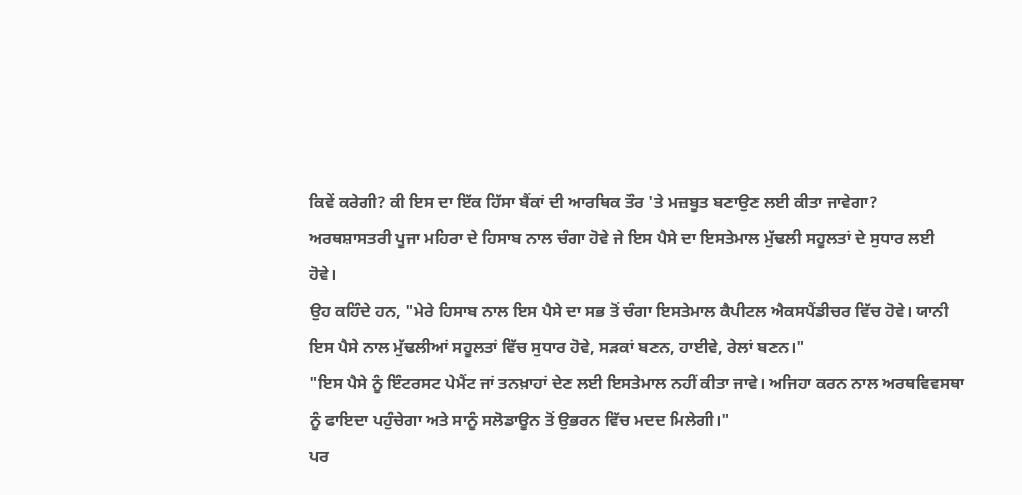ਕਿਵੇਂ ਕਰੇਗੀ? ਕੀ ਇਸ ਦਾ ਇੱਕ ਹਿੱਸਾ ਬੈਂਕਾਂ ਦੀ ਆਰਥਿਕ ਤੌਰ 'ਤੇ ਮਜ਼ਬੂਤ ਬਣਾਉਣ ਲਈ ਕੀਤਾ ਜਾਵੇਗਾ?
ਅਰਥਸ਼ਾਸਤਰੀ ਪੂਜਾ ਮਹਿਰਾ ਦੇ ਹਿਸਾਬ ਨਾਲ ਚੰਗਾ ਹੋਵੇ ਜੇ ਇਸ ਪੈਸੇ ਦਾ ਇਸਤੇਮਾਲ ਮੁੱਢਲੀ ਸਹੂਲਤਾਂ ਦੇ ਸੁਧਾਰ ਲਈ ਹੋਵੇ।
ਉਹ ਕਹਿੰਦੇ ਹਨ, "ਮੇਰੇ ਹਿਸਾਬ ਨਾਲ ਇਸ ਪੈਸੇ ਦਾ ਸਭ ਤੋਂ ਚੰਗਾ ਇਸਤੇਮਾਲ ਕੈਪੀਟਲ ਐਕਸਪੈਂਡੀਚਰ ਵਿੱਚ ਹੋਵੇ। ਯਾਨੀ ਇਸ ਪੈਸੇ ਨਾਲ ਮੁੱਢਲੀਆਂ ਸਹੂਲਤਾਂ ਵਿੱਚ ਸੁਧਾਰ ਹੋਵੇ, ਸੜਕਾਂ ਬਣਨ, ਹਾਈਵੇ, ਰੇਲਾਂ ਬਣਨ।"
"ਇਸ ਪੈਸੇ ਨੂੰ ਇੰਟਰਸਟ ਪੇਮੈਂਟ ਜਾਂ ਤਨਖ਼ਾਹਾਂ ਦੇਣ ਲਈ ਇਸਤੇਮਾਲ ਨਹੀਂ ਕੀਤਾ ਜਾਵੇ। ਅਜਿਹਾ ਕਰਨ ਨਾਲ ਅਰਥਵਿਵਸਥਾ ਨੂੰ ਫਾਇਦਾ ਪਹੁੰਚੇਗਾ ਅਤੇ ਸਾਨੂੰ ਸਲੋਡਾਊਨ ਤੋਂ ਉਭਰਨ ਵਿੱਚ ਮਦਦ ਮਿਲੇਗੀ।"
ਪਰ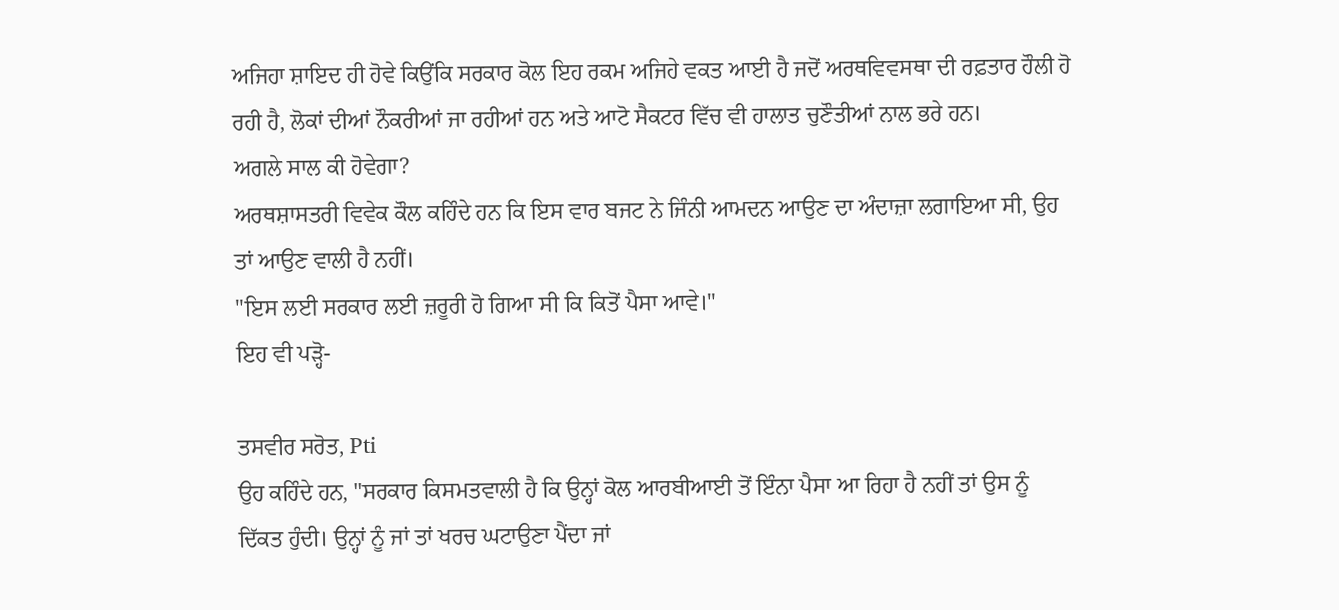ਅਜਿਹਾ ਸ਼ਾਇਦ ਹੀ ਹੋਵੇ ਕਿਉਂਕਿ ਸਰਕਾਰ ਕੋਲ ਇਹ ਰਕਮ ਅਜਿਹੇ ਵਕਤ ਆਈ ਹੈ ਜਦੋਂ ਅਰਥਵਿਵਸਥਾ ਦੀ ਰਫ਼ਤਾਰ ਹੌਲੀ ਹੋ ਰਹੀ ਹੈ, ਲੋਕਾਂ ਦੀਆਂ ਨੌਕਰੀਆਂ ਜਾ ਰਹੀਆਂ ਹਨ ਅਤੇ ਆਟੋ ਸੈਕਟਰ ਵਿੱਚ ਵੀ ਹਾਲਾਤ ਚੁਣੌਤੀਆਂ ਨਾਲ ਭਰੇ ਹਨ।
ਅਗਲੇ ਸਾਲ ਕੀ ਹੋਵੇਗਾ?
ਅਰਥਸ਼ਾਸਤਰੀ ਵਿਵੇਕ ਕੌਲ ਕਹਿੰਦੇ ਹਨ ਕਿ ਇਸ ਵਾਰ ਬਜਟ ਨੇ ਜਿੰਨੀ ਆਮਦਨ ਆਉਣ ਦਾ ਅੰਦਾਜ਼ਾ ਲਗਾਇਆ ਸੀ, ਉਹ ਤਾਂ ਆਉਣ ਵਾਲੀ ਹੈ ਨਹੀਂ।
"ਇਸ ਲਈ ਸਰਕਾਰ ਲਈ ਜ਼ਰੂਰੀ ਹੋ ਗਿਆ ਸੀ ਕਿ ਕਿਤੋਂ ਪੈਸਾ ਆਵੇ।"
ਇਹ ਵੀ ਪੜ੍ਹੋ-

ਤਸਵੀਰ ਸਰੋਤ, Pti
ਉਹ ਕਹਿੰਦੇ ਹਨ, "ਸਰਕਾਰ ਕਿਸਮਤਵਾਲੀ ਹੈ ਕਿ ਉਨ੍ਹਾਂ ਕੋਲ ਆਰਬੀਆਈ ਤੋਂ ਇੰਨਾ ਪੈਸਾ ਆ ਰਿਹਾ ਹੈ ਨਹੀਂ ਤਾਂ ਉਸ ਨੂੰ ਦਿੱਕਤ ਹੁੰਦੀ। ਉਨ੍ਹਾਂ ਨੂੰ ਜਾਂ ਤਾਂ ਖਰਚ ਘਟਾਉਣਾ ਪੈਂਦਾ ਜਾਂ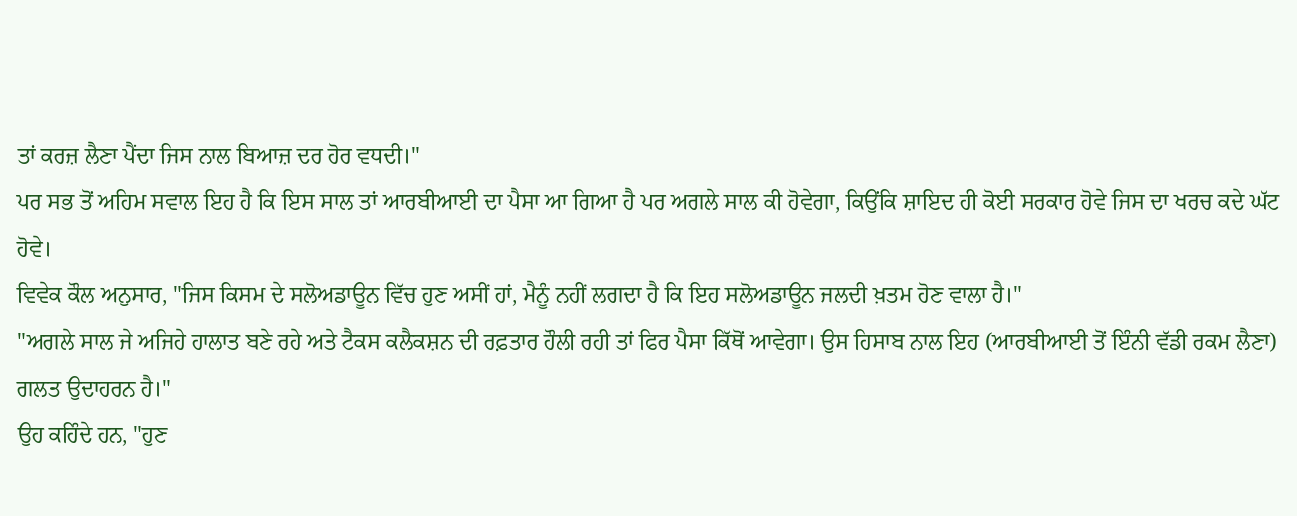ਤਾਂ ਕਰਜ਼ ਲੈਣਾ ਪੈਂਦਾ ਜਿਸ ਨਾਲ ਬਿਆਜ਼ ਦਰ ਹੋਰ ਵਧਦੀ।"
ਪਰ ਸਭ ਤੋਂ ਅਹਿਮ ਸਵਾਲ ਇਹ ਹੈ ਕਿ ਇਸ ਸਾਲ ਤਾਂ ਆਰਬੀਆਈ ਦਾ ਪੈਸਾ ਆ ਗਿਆ ਹੈ ਪਰ ਅਗਲੇ ਸਾਲ ਕੀ ਹੋਵੇਗਾ, ਕਿਉਂਕਿ ਸ਼ਾਇਦ ਹੀ ਕੋਈ ਸਰਕਾਰ ਹੋਵੇ ਜਿਸ ਦਾ ਖਰਚ ਕਦੇ ਘੱਟ ਹੋਵੇ।
ਵਿਵੇਕ ਕੌਲ ਅਨੁਸਾਰ, "ਜਿਸ ਕਿਸਮ ਦੇ ਸਲੋਅਡਾਊਨ ਵਿੱਚ ਹੁਣ ਅਸੀਂ ਹਾਂ, ਮੈਨੂੰ ਨਹੀਂ ਲਗਦਾ ਹੈ ਕਿ ਇਹ ਸਲੋਅਡਾਊਨ ਜਲਦੀ ਖ਼ਤਮ ਹੋਣ ਵਾਲਾ ਹੈ।"
"ਅਗਲੇ ਸਾਲ ਜੇ ਅਜਿਹੇ ਹਾਲਾਤ ਬਣੇ ਰਹੇ ਅਤੇ ਟੈਕਸ ਕਲੈਕਸ਼ਨ ਦੀ ਰਫ਼ਤਾਰ ਹੌਲੀ ਰਹੀ ਤਾਂ ਫਿਰ ਪੈਸਾ ਕਿੱਥੋਂ ਆਵੇਗਾ। ਉਸ ਹਿਸਾਬ ਨਾਲ ਇਹ (ਆਰਬੀਆਈ ਤੋਂ ਇੰਨੀ ਵੱਡੀ ਰਕਮ ਲੈਣਾ) ਗਲਤ ਉਦਾਹਰਨ ਹੈ।"
ਉਹ ਕਹਿੰਦੇ ਹਨ, "ਹੁਣ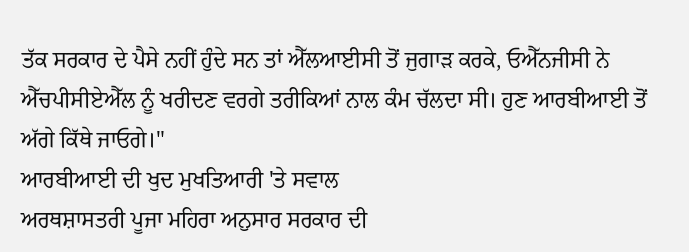ਤੱਕ ਸਰਕਾਰ ਦੇ ਪੈਸੇ ਨਹੀਂ ਹੁੰਦੇ ਸਨ ਤਾਂ ਐੱਲਆਈਸੀ ਤੋਂ ਜੁਗਾੜ ਕਰਕੇ, ਓਐੱਨਜੀਸੀ ਨੇ ਐੱਚਪੀਸੀਏਐੱਲ ਨੂੰ ਖਰੀਦਣ ਵਰਗੇ ਤਰੀਕਿਆਂ ਨਾਲ ਕੰਮ ਚੱਲਦਾ ਸੀ। ਹੁਣ ਆਰਬੀਆਈ ਤੋਂ ਅੱਗੇ ਕਿੱਥੇ ਜਾਓਗੇ।"
ਆਰਬੀਆਈ ਦੀ ਖੁਦ ਮੁਖਤਿਆਰੀ 'ਤੇ ਸਵਾਲ
ਅਰਥਸ਼ਾਸਤਰੀ ਪੂਜਾ ਮਹਿਰਾ ਅਨੁਸਾਰ ਸਰਕਾਰ ਦੀ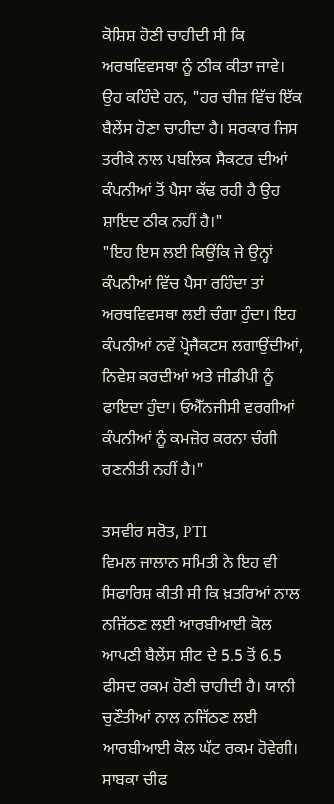ਕੋਸ਼ਿਸ਼ ਹੋਣੀ ਚਾਹੀਦੀ ਸੀ ਕਿ ਅਰਥਵਿਵਸਥਾ ਨੂੰ ਠੀਕ ਕੀਤਾ ਜਾਵੇ।
ਉਹ ਕਹਿੰਦੇ ਹਨ, "ਹਰ ਚੀਜ਼ ਵਿੱਚ ਇੱਕ ਬੈਲੇਂਸ ਹੋਣਾ ਚਾਹੀਦਾ ਹੈ। ਸਰਕਾਰ ਜਿਸ ਤਰੀਕੇ ਨਾਲ ਪਬਲਿਕ ਸੈਕਟਰ ਦੀਆਂ ਕੰਪਨੀਆਂ ਤੋਂ ਪੈਸਾ ਕੱਢ ਰਹੀ ਹੈ ਉਹ ਸ਼ਾਇਦ ਠੀਕ ਨਹੀਂ ਹੈ।"
"ਇਹ ਇਸ ਲਈ ਕਿਉਂਕਿ ਜੇ ਉਨ੍ਹਾਂ ਕੰਪਨੀਆਂ ਵਿੱਚ ਪੈਸਾ ਰਹਿੰਦਾ ਤਾਂ ਅਰਥਵਿਵਸਥਾ ਲਈ ਚੰਗਾ ਹੁੰਦਾ। ਇਹ ਕੰਪਨੀਆਂ ਨਵੇਂ ਪ੍ਰੋਜੈਕਟਸ ਲਗਾਉਂਦੀਆਂ, ਨਿਵੇਸ਼ ਕਰਦੀਆਂ ਅਤੇ ਜੀਡੀਪੀ ਨੂੰ ਫਾਇਦਾ ਹੁੰਦਾ। ਓਐੱਨਜੀਸੀ ਵਰਗੀਆਂ ਕੰਪਨੀਆਂ ਨੂੰ ਕਮਜ਼ੋਰ ਕਰਨਾ ਚੰਗੀ ਰਣਨੀਤੀ ਨਹੀਂ ਹੈ।"

ਤਸਵੀਰ ਸਰੋਤ, PTI
ਵਿਮਲ ਜਾਲਾਨ ਸਮਿਤੀ ਨੇ ਇਹ ਵੀ ਸਿਫਾਰਿਸ਼ ਕੀਤੀ ਸੀ ਕਿ ਖ਼ਤਰਿਆਂ ਨਾਲ ਨਜਿੱਠਣ ਲਈ ਆਰਬੀਆਈ ਕੋਲ ਆਪਣੀ ਬੈਲੇਂਸ ਸ਼ੀਟ ਦੇ 5.5 ਤੋਂ 6.5 ਫੀਸਦ ਰਕਮ ਹੋਣੀ ਚਾਹੀਦੀ ਹੈ। ਯਾਨੀ ਚੁਣੌਤੀਆਂ ਨਾਲ ਨਜਿੱਠਣ ਲਈ ਆਰਬੀਆਈ ਕੋਲ ਘੱਟ ਰਕਮ ਹੋਵੇਗੀ।
ਸਾਬਕਾ ਚੀਫ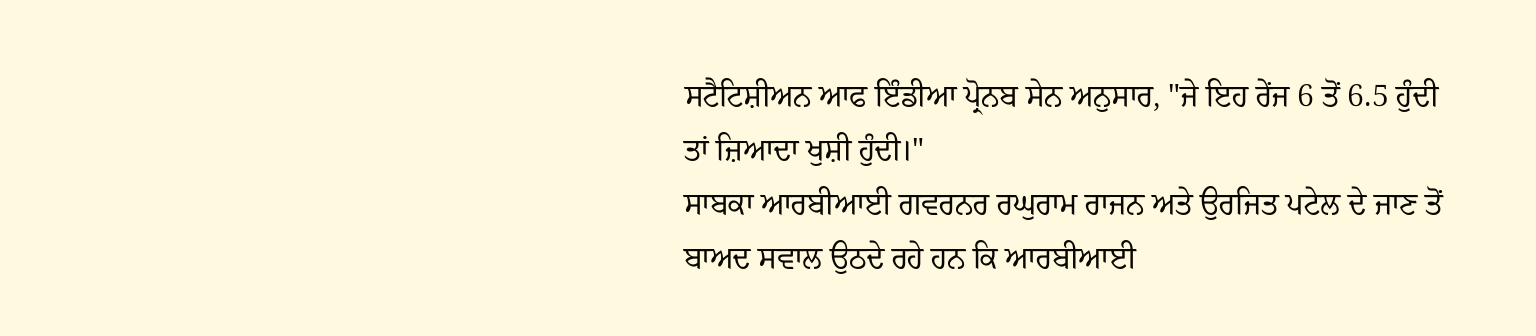ਸਟੈਟਿਸ਼ੀਅਨ ਆਫ ਇੰਡੀਆ ਪ੍ਰੋਨਬ ਸੇਨ ਅਨੁਸਾਰ, "ਜੇ ਇਹ ਰੇਂਜ 6 ਤੋਂ 6.5 ਹੁੰਦੀ ਤਾਂ ਜ਼ਿਆਦਾ ਖੁਸ਼ੀ ਹੁੰਦੀ।"
ਸਾਬਕਾ ਆਰਬੀਆਈ ਗਵਰਨਰ ਰਘੁਰਾਮ ਰਾਜਨ ਅਤੇ ਉਰਜਿਤ ਪਟੇਲ ਦੇ ਜਾਣ ਤੋਂ ਬਾਅਦ ਸਵਾਲ ਉਠਦੇ ਰਹੇ ਹਨ ਕਿ ਆਰਬੀਆਈ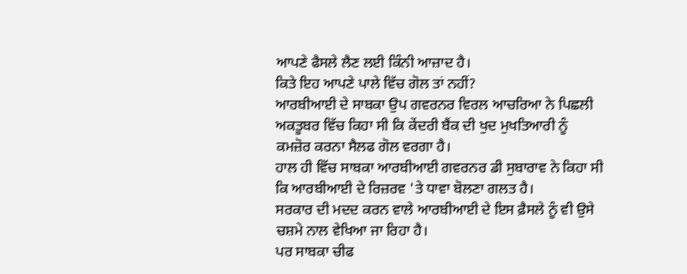ਆਪਣੇ ਫੈਸਲੇ ਲੈਣ ਲਈ ਕਿੰਨੀ ਆਜ਼ਾਦ ਹੈ।
ਕਿਤੇ ਇਹ ਆਪਣੇ ਪਾਲੇ ਵਿੱਚ ਗੋਲ ਤਾਂ ਨਹੀਂ?
ਆਰਬੀਆਈ ਦੇ ਸਾਬਕਾ ਉਪ ਗਵਰਨਰ ਵਿਰਲ ਆਚਰਿਆ ਨੇ ਪਿਛਲੀ ਅਕਤੂਬਰ ਵਿੱਚ ਕਿਹਾ ਸੀ ਕਿ ਕੇਂਦਰੀ ਬੈਂਕ ਦੀ ਖੁਦ ਮੁਖਤਿਆਰੀ ਨੂੰ ਕਮਜ਼ੋਰ ਕਰਨਾ ਸੈਲਫ ਗੋਲ ਵਰਗਾ ਹੈ।
ਹਾਲ ਹੀ ਵਿੱਚ ਸਾਬਕਾ ਆਰਬੀਆਈ ਗਵਰਨਰ ਡੀ ਸੁਬਾਰਾਵ ਨੇ ਕਿਹਾ ਸੀ ਕਿ ਆਰਬੀਆਈ ਦੇ ਰਿਜ਼ਰਵ 'ਤੇ ਧਾਵਾ ਬੋਲਣਾ ਗਲਤ ਹੈ।
ਸਰਕਾਰ ਦੀ ਮਦਦ ਕਰਨ ਵਾਲੇ ਆਰਬੀਆਈ ਦੇ ਇਸ ਫ਼ੈਸਲੇ ਨੂੰ ਵੀ ਉਸੇ ਚਸ਼ਮੇ ਨਾਲ ਵੇਖਿਆ ਜਾ ਰਿਹਾ ਹੈ।
ਪਰ ਸਾਬਕਾ ਚੀਫ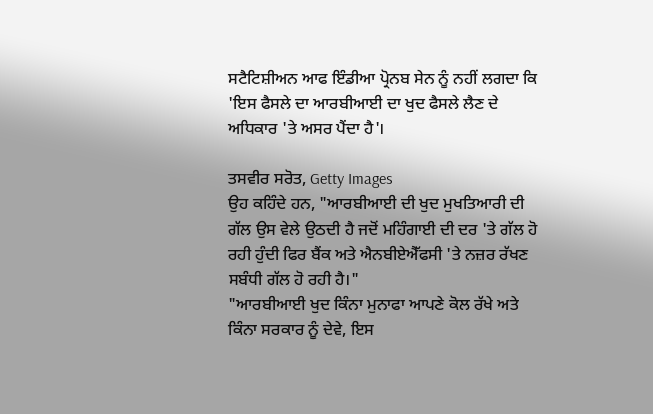ਸਟੈਟਿਸ਼ੀਅਨ ਆਫ ਇੰਡੀਆ ਪ੍ਰੋਨਬ ਸੇਨ ਨੂੰ ਨਹੀਂ ਲਗਦਾ ਕਿ 'ਇਸ ਫੈਸਲੇ ਦਾ ਆਰਬੀਆਈ ਦਾ ਖੁਦ ਫੈਸਲੇ ਲੈਣ ਦੇ ਅਧਿਕਾਰ 'ਤੇ ਅਸਰ ਪੈਂਦਾ ਹੈ'।

ਤਸਵੀਰ ਸਰੋਤ, Getty Images
ਉਹ ਕਹਿੰਦੇ ਹਨ, "ਆਰਬੀਆਈ ਦੀ ਖੁਦ ਮੁਖਤਿਆਰੀ ਦੀ ਗੱਲ ਉਸ ਵੇਲੇ ਉਠਦੀ ਹੈ ਜਦੋਂ ਮਹਿੰਗਾਈ ਦੀ ਦਰ 'ਤੇ ਗੱਲ ਹੋ ਰਹੀ ਹੁੰਦੀ ਫਿਰ ਬੈਂਕ ਅਤੇ ਐਨਬੀਏਐੱਫਸੀ 'ਤੇ ਨਜ਼ਰ ਰੱਖਣ ਸਬੰਧੀ ਗੱਲ ਹੋ ਰਹੀ ਹੈ।"
"ਆਰਬੀਆਈ ਖੁਦ ਕਿੰਨਾ ਮੁਨਾਫਾ ਆਪਣੇ ਕੋਲ ਰੱਖੇ ਅਤੇ ਕਿੰਨਾ ਸਰਕਾਰ ਨੂੰ ਦੇਵੇ, ਇਸ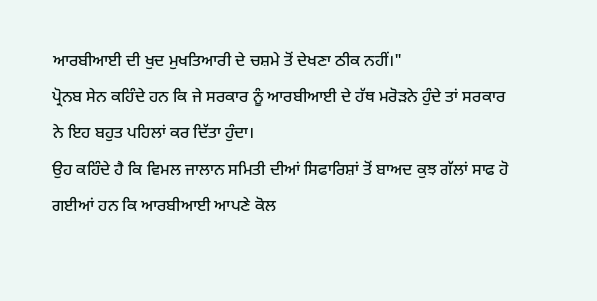ਆਰਬੀਆਈ ਦੀ ਖੁਦ ਮੁਖਤਿਆਰੀ ਦੇ ਚਸ਼ਮੇ ਤੋਂ ਦੇਖਣਾ ਠੀਕ ਨਹੀਂ।"
ਪ੍ਰੋਨਬ ਸੇਨ ਕਹਿੰਦੇ ਹਨ ਕਿ ਜੇ ਸਰਕਾਰ ਨੂੰ ਆਰਬੀਆਈ ਦੇ ਹੱਥ ਮਰੋੜਨੇ ਹੁੰਦੇ ਤਾਂ ਸਰਕਾਰ ਨੇ ਇਹ ਬਹੁਤ ਪਹਿਲਾਂ ਕਰ ਦਿੱਤਾ ਹੁੰਦਾ।
ਉਹ ਕਹਿੰਦੇ ਹੈ ਕਿ ਵਿਮਲ ਜਾਲਾਨ ਸਮਿਤੀ ਦੀਆਂ ਸਿਫਾਰਿਸ਼ਾਂ ਤੋਂ ਬਾਅਦ ਕੁਝ ਗੱਲਾਂ ਸਾਫ ਹੋ ਗਈਆਂ ਹਨ ਕਿ ਆਰਬੀਆਈ ਆਪਣੇ ਕੋਲ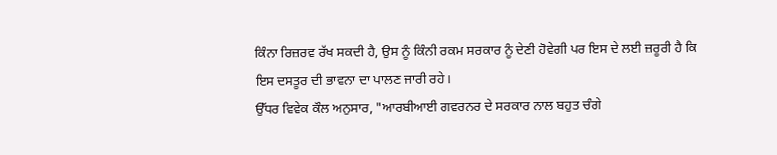ਕਿੰਨਾ ਰਿਜ਼ਰਵ ਰੱਖ ਸਕਦੀ ਹੈ, ਉਸ ਨੂੰ ਕਿੰਨੀ ਰਕਮ ਸਰਕਾਰ ਨੂੰ ਦੇਣੀ ਹੋਵੇਗੀ ਪਰ ਇਸ ਦੇ ਲਈ ਜ਼ਰੂਰੀ ਹੈ ਕਿ ਇਸ ਦਸਤੂਰ ਦੀ ਭਾਵਨਾ ਦਾ ਪਾਲਣ ਜਾਰੀ ਰਹੇ।
ਉੱਧਰ ਵਿਵੇਕ ਕੌਲ ਅਨੁਸਾਰ, "ਆਰਬੀਆਈ ਗਵਰਨਰ ਦੇ ਸਰਕਾਰ ਨਾਲ ਬਹੁਤ ਚੰਗੇ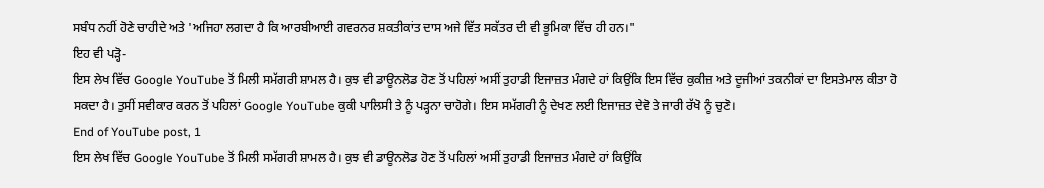ਸਬੰਧ ਨਹੀਂ ਹੋਣੇ ਚਾਹੀਦੇ ਅਤੇ 'ਅਜਿਹਾ ਲਗਦਾ ਹੈ ਕਿ ਆਰਬੀਆਈ ਗਵਰਨਰ ਸ਼ਕਤੀਕਾਂਤ ਦਾਸ ਅਜੇ ਵਿੱਤ ਸਕੱਤਰ ਦੀ ਵੀ ਭੂਮਿਕਾ ਵਿੱਚ ਹੀ ਹਨ।"
ਇਹ ਵੀ ਪੜ੍ਹੋ-
ਇਸ ਲੇਖ ਵਿੱਚ Google YouTube ਤੋਂ ਮਿਲੀ ਸਮੱਗਰੀ ਸ਼ਾਮਲ ਹੈ। ਕੁਝ ਵੀ ਡਾਊਨਲੋਡ ਹੋਣ ਤੋਂ ਪਹਿਲਾਂ ਅਸੀਂ ਤੁਹਾਡੀ ਇਜਾਜ਼ਤ ਮੰਗਦੇ ਹਾਂ ਕਿਉਂਕਿ ਇਸ ਵਿੱਚ ਕੁਕੀਜ਼ ਅਤੇ ਦੂਜੀਆਂ ਤਕਨੀਕਾਂ ਦਾ ਇਸਤੇਮਾਲ ਕੀਤਾ ਹੋ ਸਕਦਾ ਹੈ। ਤੁਸੀਂ ਸਵੀਕਾਰ ਕਰਨ ਤੋਂ ਪਹਿਲਾਂ Google YouTube ਕੁਕੀ ਪਾਲਿਸੀ ਤੇ ਨੂੰ ਪੜ੍ਹਨਾ ਚਾਹੋਗੇ। ਇਸ ਸਮੱਗਰੀ ਨੂੰ ਦੇਖਣ ਲਈ ਇਜਾਜ਼ਤ ਦੇਵੋ ਤੇ ਜਾਰੀ ਰੱਖੋ ਨੂੰ ਚੁਣੋ।
End of YouTube post, 1
ਇਸ ਲੇਖ ਵਿੱਚ Google YouTube ਤੋਂ ਮਿਲੀ ਸਮੱਗਰੀ ਸ਼ਾਮਲ ਹੈ। ਕੁਝ ਵੀ ਡਾਊਨਲੋਡ ਹੋਣ ਤੋਂ ਪਹਿਲਾਂ ਅਸੀਂ ਤੁਹਾਡੀ ਇਜਾਜ਼ਤ ਮੰਗਦੇ ਹਾਂ ਕਿਉਂਕਿ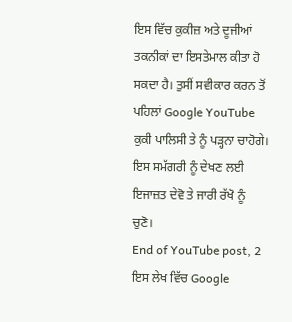ਇਸ ਵਿੱਚ ਕੁਕੀਜ਼ ਅਤੇ ਦੂਜੀਆਂ ਤਕਨੀਕਾਂ ਦਾ ਇਸਤੇਮਾਲ ਕੀਤਾ ਹੋ ਸਕਦਾ ਹੈ। ਤੁਸੀਂ ਸਵੀਕਾਰ ਕਰਨ ਤੋਂ ਪਹਿਲਾਂ Google YouTube ਕੁਕੀ ਪਾਲਿਸੀ ਤੇ ਨੂੰ ਪੜ੍ਹਨਾ ਚਾਹੋਗੇ। ਇਸ ਸਮੱਗਰੀ ਨੂੰ ਦੇਖਣ ਲਈ ਇਜਾਜ਼ਤ ਦੇਵੋ ਤੇ ਜਾਰੀ ਰੱਖੋ ਨੂੰ ਚੁਣੋ।
End of YouTube post, 2
ਇਸ ਲੇਖ ਵਿੱਚ Google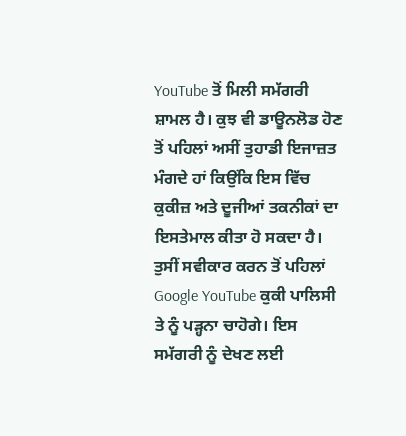YouTube ਤੋਂ ਮਿਲੀ ਸਮੱਗਰੀ ਸ਼ਾਮਲ ਹੈ। ਕੁਝ ਵੀ ਡਾਊਨਲੋਡ ਹੋਣ ਤੋਂ ਪਹਿਲਾਂ ਅਸੀਂ ਤੁਹਾਡੀ ਇਜਾਜ਼ਤ ਮੰਗਦੇ ਹਾਂ ਕਿਉਂਕਿ ਇਸ ਵਿੱਚ ਕੁਕੀਜ਼ ਅਤੇ ਦੂਜੀਆਂ ਤਕਨੀਕਾਂ ਦਾ ਇਸਤੇਮਾਲ ਕੀਤਾ ਹੋ ਸਕਦਾ ਹੈ। ਤੁਸੀਂ ਸਵੀਕਾਰ ਕਰਨ ਤੋਂ ਪਹਿਲਾਂ Google YouTube ਕੁਕੀ ਪਾਲਿਸੀ ਤੇ ਨੂੰ ਪੜ੍ਹਨਾ ਚਾਹੋਗੇ। ਇਸ ਸਮੱਗਰੀ ਨੂੰ ਦੇਖਣ ਲਈ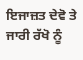ਇਜਾਜ਼ਤ ਦੇਵੋ ਤੇ ਜਾਰੀ ਰੱਖੋ ਨੂੰ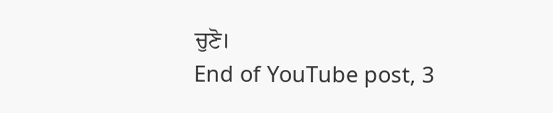ਚੁਣੋ।
End of YouTube post, 3